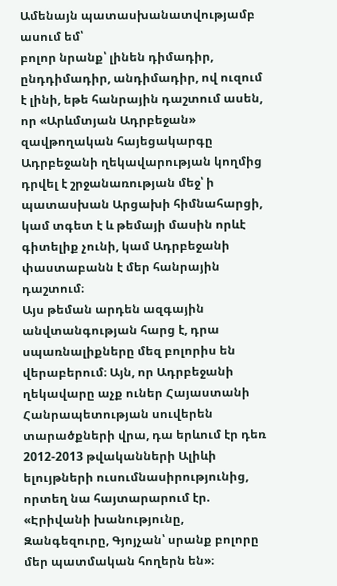Ամենայն պատասխանատվությամբ ասում եմ՝
բոլոր նրանք՝ լինեն դիմադիր, ընդդիմադիր, անդիմադիր, ով ուզում է լինի, եթե հանրային դաշտում ասեն, որ «Արևմտյան Ադրբեջան» զավթողական հայեցակարգը Ադրբեջանի ղեկավարության կողմից դրվել է շրջանառության մեջ՝ ի պատասխան Արցախի հիմնահարցի, կամ տգետ է և թեմայի մասին որևէ գիտելիք չունի, կամ Ադրբեջանի փաստաբանն է մեր հանրային դաշտում։
Այս թեման արդեն ազգային անվտանգության հարց է, դրա սպառնալիքները մեզ բոլորիս են վերաբերում։ Այն, որ Ադրբեջանի ղեկավարը աչք ուներ Հայաստանի Հանրապետության սուվերեն տարածքների վրա, դա երևում էր դեռ 2012-2013 թվականների Ալիևի ելույթների ուսումնասիրությունից, որտեղ նա հայտարարում էր. «Էրիվանի խանությունը, Զանգեզուրը, Գյոյչան՝ սրանք բոլորը մեր պատմական հողերն են»։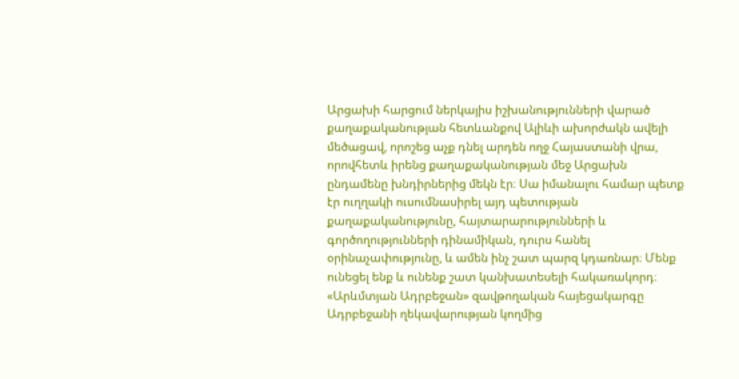Արցախի հարցում ներկայիս իշխանությունների վարած քաղաքականության հետևանքով Ալիևի ախորժակն ավելի մեծացավ, որոշեց աչք դնել արդեն ողջ Հայաստանի վրա, որովհետև իրենց քաղաքականության մեջ Արցախն ընդամենը խնդիրներից մեկն էր։ Սա իմանալու համար պետք էր ուղղակի ուսումնասիրել այդ պետության քաղաքականությունը, հայտարարությունների և գործողությունների դինամիկան, դուրս հանել օրինաչափությունը, և ամեն ինչ շատ պարզ կդառնար։ Մենք ունեցել ենք և ունենք շատ կանխատեսելի հակառակորդ։
«Արևմտյան Ադրբեջան» զավթողական հայեցակարգը Ադրբեջանի ղեկավարության կողմից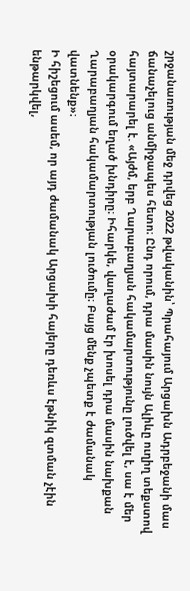շրջանառության մեջ դրվեց 2022 թվականին՝ Պրահայում Արցախն Ադրբեջանի մաս ճանաչելուց անմիջապես հետո։ Ընդ որում, դրա մասին նույն Ալիևը ուղիղ տեքստով հայտարարել է. «Այժմ, երբ Ղարաբաղյան հակամարտությունը լուծվել է, սա է մեր օրակարգում եղած խնդիրը։ Իհարկե, վաղաժամ էր խոսել դրա մասին նախքան Ղարաբաղյան հակամարտության լուծումը։ Բայց մենք չպետք է ժամանակ վատնենք»։
Ի հիշեցում ասեմ, որ այդ ժամանակ Արցախի հայերը դեռևս էթնիկ զտման չէին ենթարկվել,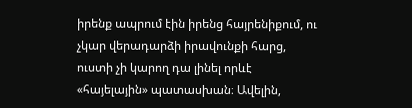իրենք ապրում էին իրենց հայրենիքում, ու չկար վերադարձի իրավունքի հարց, ուստի չի կարող դա լինել որևէ «հայելային» պատասխան։ Ավելին,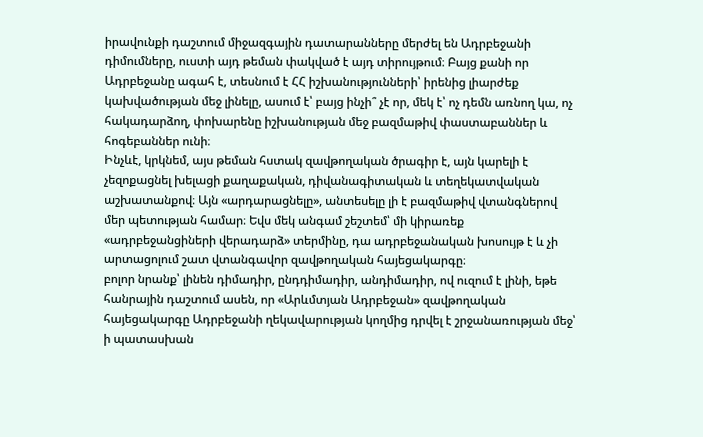իրավունքի դաշտում միջազգային դատարանները մերժել են Ադրբեջանի դիմումները, ուստի այդ թեման փակված է այդ տիրույթում։ Բայց քանի որ Ադրբեջանը ագահ է, տեսնում է ՀՀ իշխանությունների՝ իրենից լիարժեք կախվածության մեջ լինելը, ասում է՝ բայց ինչի՞ չէ որ, մեկ է՝ ոչ դեմն առնող կա, ոչ հակադարձող, փոխարենը իշխանության մեջ բազմաթիվ փաստաբաններ և հոգեբաններ ունի։
Ինչևէ, կրկնեմ, այս թեման հստակ զավթողական ծրագիր է, այն կարելի է չեզոքացնել խելացի քաղաքական, դիվանագիտական և տեղեկատվական աշխատանքով։ Այն «արդարացնելը», անտեսելը լի է բազմաթիվ վտանգներով մեր պետության համար։ Եվս մեկ անգամ շեշտեմ՝ մի կիրառեք «ադրբեջանցիների վերադարձ» տերմինը, դա ադրբեջանական խոսույթ է և չի արտացոլում շատ վտանգավոր զավթողական հայեցակարգը։
բոլոր նրանք՝ լինեն դիմադիր, ընդդիմադիր, անդիմադիր, ով ուզում է լինի, եթե հանրային դաշտում ասեն, որ «Արևմտյան Ադրբեջան» զավթողական հայեցակարգը Ադրբեջանի ղեկավարության կողմից դրվել է շրջանառության մեջ՝ ի պատասխան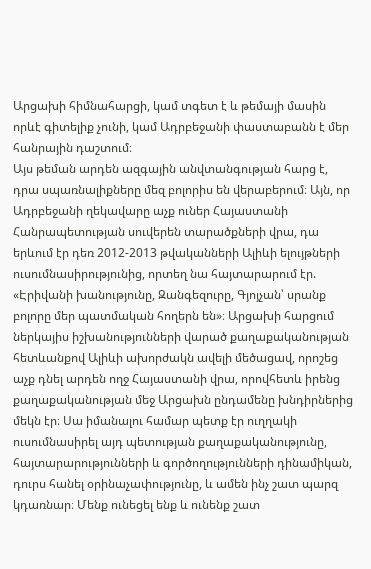Արցախի հիմնահարցի, կամ տգետ է և թեմայի մասին որևէ գիտելիք չունի, կամ Ադրբեջանի փաստաբանն է մեր հանրային դաշտում։
Այս թեման արդեն ազգային անվտանգության հարց է, դրա սպառնալիքները մեզ բոլորիս են վերաբերում։ Այն, որ Ադրբեջանի ղեկավարը աչք ուներ Հայաստանի Հանրապետության սուվերեն տարածքների վրա, դա երևում էր դեռ 2012-2013 թվականների Ալիևի ելույթների ուսումնասիրությունից, որտեղ նա հայտարարում էր. «Էրիվանի խանությունը, Զանգեզուրը, Գյոյչան՝ սրանք բոլորը մեր պատմական հողերն են»։ Արցախի հարցում ներկայիս իշխանությունների վարած քաղաքականության հետևանքով Ալիևի ախորժակն ավելի մեծացավ, որոշեց աչք դնել արդեն ողջ Հայաստանի վրա, որովհետև իրենց քաղաքականության մեջ Արցախն ընդամենը խնդիրներից մեկն էր։ Սա իմանալու համար պետք էր ուղղակի ուսումնասիրել այդ պետության քաղաքականությունը, հայտարարությունների և գործողությունների դինամիկան, դուրս հանել օրինաչափությունը, և ամեն ինչ շատ պարզ կդառնար։ Մենք ունեցել ենք և ունենք շատ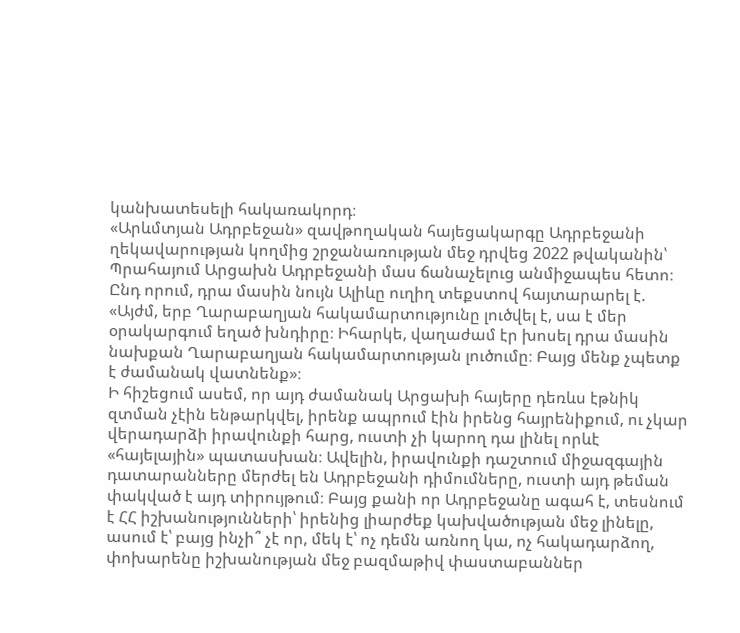կանխատեսելի հակառակորդ։
«Արևմտյան Ադրբեջան» զավթողական հայեցակարգը Ադրբեջանի ղեկավարության կողմից շրջանառության մեջ դրվեց 2022 թվականին՝ Պրահայում Արցախն Ադրբեջանի մաս ճանաչելուց անմիջապես հետո։ Ընդ որում, դրա մասին նույն Ալիևը ուղիղ տեքստով հայտարարել է. «Այժմ, երբ Ղարաբաղյան հակամարտությունը լուծվել է, սա է մեր օրակարգում եղած խնդիրը։ Իհարկե, վաղաժամ էր խոսել դրա մասին նախքան Ղարաբաղյան հակամարտության լուծումը։ Բայց մենք չպետք է ժամանակ վատնենք»։
Ի հիշեցում ասեմ, որ այդ ժամանակ Արցախի հայերը դեռևս էթնիկ զտման չէին ենթարկվել, իրենք ապրում էին իրենց հայրենիքում, ու չկար վերադարձի իրավունքի հարց, ուստի չի կարող դա լինել որևէ «հայելային» պատասխան։ Ավելին, իրավունքի դաշտում միջազգային դատարանները մերժել են Ադրբեջանի դիմումները, ուստի այդ թեման փակված է այդ տիրույթում։ Բայց քանի որ Ադրբեջանը ագահ է, տեսնում է ՀՀ իշխանությունների՝ իրենից լիարժեք կախվածության մեջ լինելը, ասում է՝ բայց ինչի՞ չէ որ, մեկ է՝ ոչ դեմն առնող կա, ոչ հակադարձող, փոխարենը իշխանության մեջ բազմաթիվ փաստաբաններ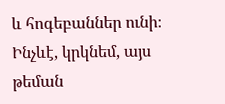և հոգեբաններ ունի։
Ինչևէ, կրկնեմ, այս թեման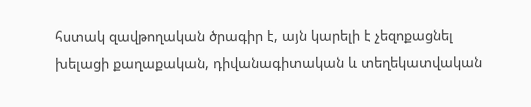հստակ զավթողական ծրագիր է, այն կարելի է չեզոքացնել խելացի քաղաքական, դիվանագիտական և տեղեկատվական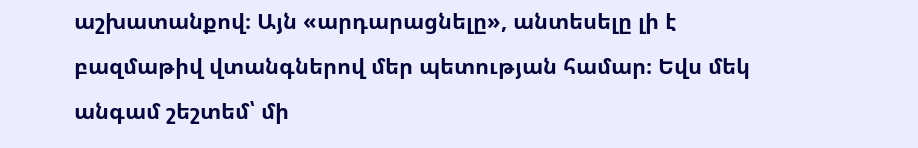աշխատանքով։ Այն «արդարացնելը», անտեսելը լի է բազմաթիվ վտանգներով մեր պետության համար։ Եվս մեկ անգամ շեշտեմ՝ մի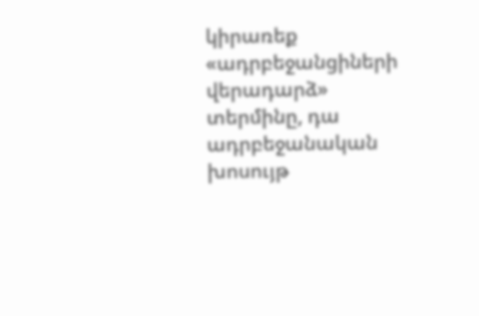կիրառեք «ադրբեջանցիների վերադարձ» տերմինը, դա ադրբեջանական խոսույթ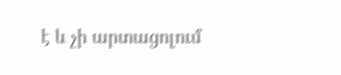է և չի արտացոլում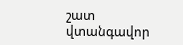շատ վտանգավոր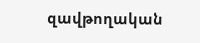զավթողական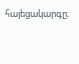հայեցակարգը։